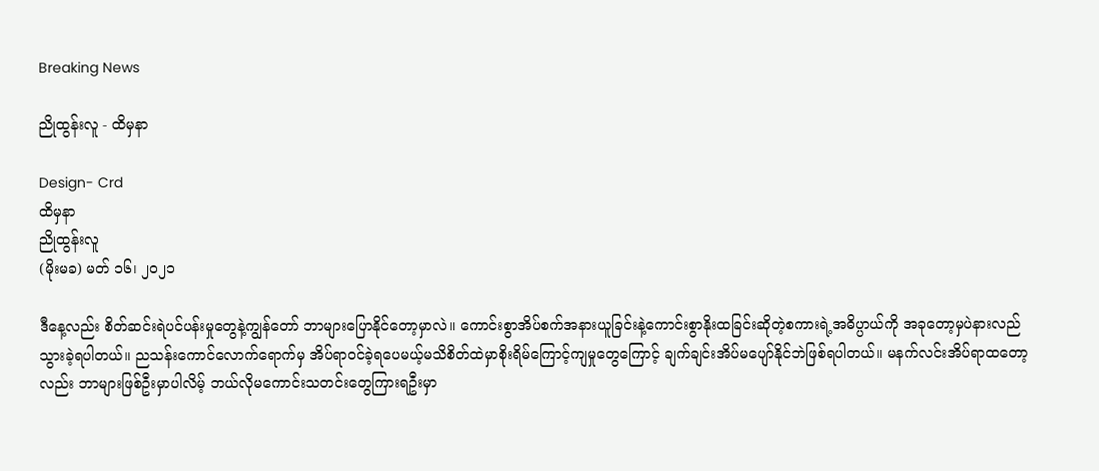Breaking News

ညိုထွန်းလူ - ထိမှနာ

Design- Crd
ထိမှနာ
ညိုထွန်းလူ
(မိုးမခ) မတ် ၁၆၊ ၂၀၂၁

ဒီနေ့လည်း စိတ်ဆင်းရဲပင်ပန်းမှုတွေနဲ့ကျွန်တော် ဘာများပြောနိုင်တော့မှာလဲ။ ကောင်းစွာအိပ်စက်အနားယူခြင်းနဲ့ကောင်းစွာနိုးထခြင်းဆိုတဲ့စကားရဲ့အဓိပ္ပာယ်ကို အခုတော့မှပဲနားလည်သွားခဲ့ရပါတယ်။ ညသန်းကောင်လောက်ရောက်မှ အိပ်ရာဝင်ခဲ့ရပေမယ့်မသိစိတ်ထဲမှာစိုးရိမ်ကြောင့်ကျမှုတွေကြောင့် ချက်ချင်းအိပ်မပျော်နိုင်ဘဲဖြစ်ရပါတယ်။ မနက်လင်းအိပ်ရာထတော့လည်း ဘာများဖြစ်ဦးမှာပါလိမ့် ဘယ်လိုမကောင်းသတင်းတွေကြားရဦးမှာ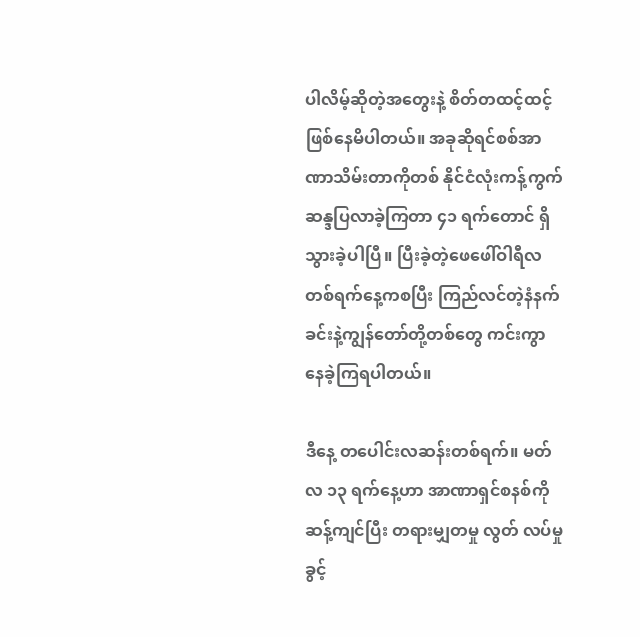ပါလိမ့်ဆိုတဲ့အတွေးနဲ့ စိတ်တထင့်ထင့်ဖြစ်နေမိပါတယ်။ အခုဆိုရင်စစ်အာဏာသိမ်းတာကိုတစ် နိုင်ငံလုံးကန့်ကွက်ဆန္ဒပြလာခဲ့ကြတာ ၄၁ ရက်တောင် ရှိသွားခဲ့ပါပြီ။ ပြီးခဲ့တဲ့ဖေဖေါ်ဝါရီလတစ်ရက်နေ့ကစပြီး ကြည်လင်တဲ့နံနက်ခင်းနဲ့ကျွန်တော်တို့တစ်တွေ ကင်းကွာနေခဲ့ကြရပါတယ်။

ဒီနေ့ တပေါင်းလဆန်းတစ်ရက်။ မတ်လ ၁၃ ရက်နေ့ဟာ အာဏာရှင်စနစ်ကိုဆန့်ကျင်ပြီး တရားမျှတမှု လွတ် လပ်မှု ခွင့်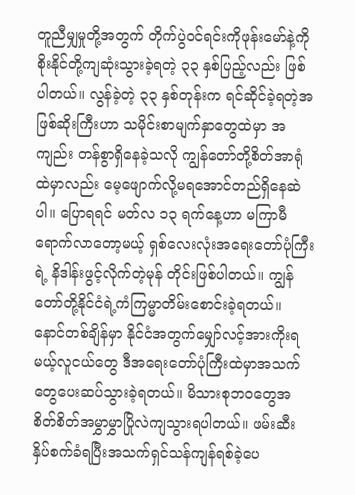တူညီမျှမှုတို့အတွက် တိုက်ပွဲဝင်ရင်းကိုဖုန်းမော်နဲ့ကိုစိုးနိုင်တို့ကျဆုံးသွားခဲ့ရတဲ့ ၃၃ နှစ်ပြည့်လည်း ဖြစ်ပါတယ်။ လွန်ခဲ့တဲ့ ၃၃ နှစ်တုန်းက ရင်ဆိုင်ခဲ့ရတဲ့အဖြစ်ဆိုးကြီးဟာ သမိုင်းစာမျက်နှာတွေထဲမှာ အကျည်း တန်စွာရှိနေခဲ့သလို ကျွန်တော်တို့စိတ်အာရုံထဲမှာလည်း မေ့ဖျောက်လို့မရအောင်တည်ရှိနေဆဲပါ။ ပြောရရင် မတ်လ ၁၃ ရက်နေ့ဟာ မကြာမီရောက်လာတော့မယ့် ရှစ်လေးလုံးအရေးတော်ပုံကြီးရဲ့ နိဒါန်းဖွင့်လိုက်တဲ့မုန် တိုင်းဖြစ်ပါတယ်။ ကျွန်တော်တို့နိုင်ငံရဲ့ကံကြမ္မာတိမ်းစောင်းခဲ့ရတယ်။ နောင်တစ်ချိန်မှာ နိုင်ငံအတွက်မျှော်လင့်အားကိုးရမယ့်လူငယ်တွေ ဒီအရေးတော်ပုံကြီးထဲမှာအသက်တွေပေးဆပ်သွားခဲ့ရတယ်။ မိသားစုဘဝတွေအစိတ်စိတ်အမွှာမွှာပြိုလဲကျသွားရပါတယ်။ ဖမ်းဆီးနှိပ်စက်ခံရပြီးအသက်ရှင်သန်ကျန်ရစ်ခဲ့ပေ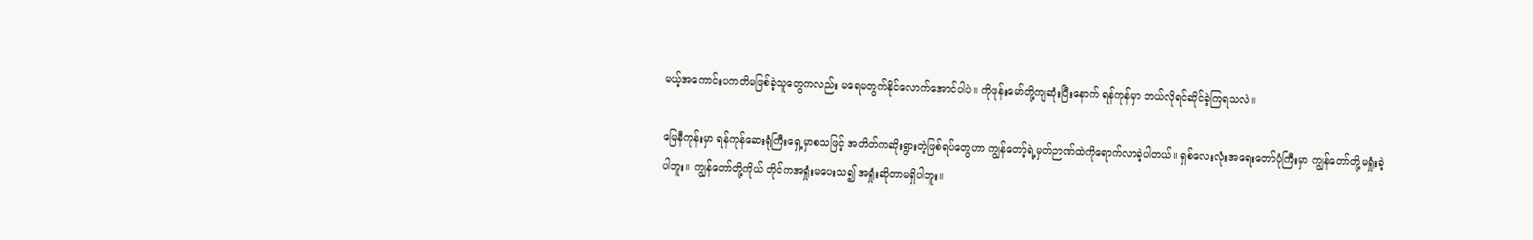မယ့်အကောင်းပကတိမဖြစ်ခဲ့သူတွေကလည်း မရေမတွက်နိုင်လောက်အောင်ပါပဲ။ ကိုဖုန်းမော်တို့ကျဆုံးပြီးနောက် ရန်ကုန်မှာ ဘယ်လိုရင်ဆိုင်ခဲ့ကြရသလဲ။

မြေနီကုန်းမှာ ရန်ကုန်ဆေးရုံကြီးရှေ့မှာစသဖြင့် အတိတ်ကဆိုးရွားတဲ့ဖြစ်ရပ်တွေဟာ ကျွန်တော့်ရဲ့မှတ်ဉာဏ်ထဲကိုရောက်လာခဲ့ပါတယ်။ ရှစ်လေးလုံးအရေးတော်ပုံကြီးမှာ ကျွန်တော်တို့မရှုံးခဲ့ပါဘူး။ ကျွန်တော်တို့ကိုယ် တိုင်ကအရှုံးမပေးသ၍ အရှုံးဆိုတာမရှိပါဘူး။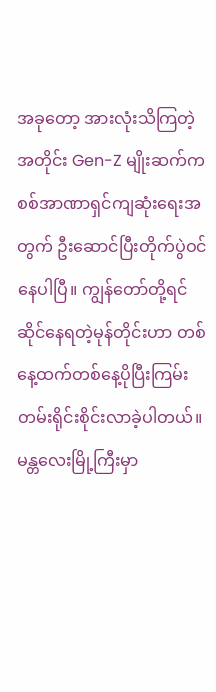အခုတော့ အားလုံးသိကြတဲ့အတိုင်း Gen-Z မျိုးဆက်ကစစ်အာဏာရှင်ကျဆုံးရေးအတွက် ဦးဆောင်ပြီးတိုက်ပွဲဝင်နေပါပြီ။ ကျွန်တော်တို့ရင်ဆိုင်နေရတဲ့မုန်တိုင်းဟာ တစ်နေ့ထက်တစ်နေ့ပိုပြီးကြမ်းတမ်းရိုင်းစိုင်းလာခဲ့ပါတယ်။ မန္တလေးမြို့ကြီးမှာ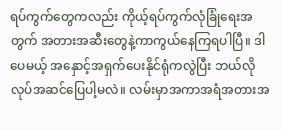ရပ်ကွက်တွေကလည်း ကိုယ့်ရပ်ကွက်လုံခြုံရေးအတွက် အတားအဆီးတွေနဲ့ကာကွယ်နေကြရပါပြီ။ ဒါပေမယ့် အနှောင့်အရှက်ပေးနိုင်ရုံကလွဲပြီး ဘယ်လိုလုပ်အဆင်ပြေပါ့မလဲ။ လမ်းမှာအကာအရံအတားအ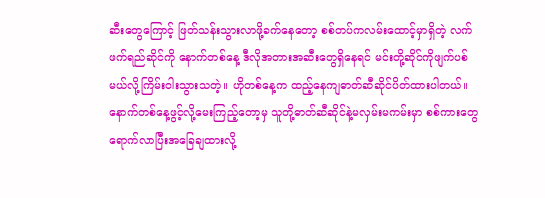ဆီးတွေကြောင့် ဖြတ်သန်းသွားလာဖို့ခက်နေတော့ စစ်တပ်ကလမ်းထောင့်မှာရှိတဲ့ လက် ဖက်ရည်ဆိုင်ကို နောက်တစ်နေ့ ဒီလိုအတားအဆီးတွေရှိနေရင် မင်းတို့ဆိုင်ကိုဖျက်ပစ်မယ်လို့ကြိမ်းဝါးသွားသတဲ့။ ဟိုတစ်နေ့က ထည့်နေကျဓာတ်ဆီဆိုင်ပိတ်ထားပါတယ်။ နောက်တစ်နေ့ဖွင့်လို့မေးကြည့်တော့မှ သူတို့ဓာတ်ဆီဆိုင်နဲ့မလှမ်းမကမ်းမှာ စစ်ကားတွေရောက်လာပြီးအခြေချထားလို့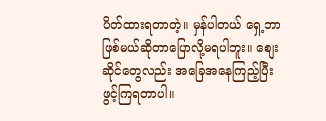ပိတ်ထားရတာတဲ့။ မှန်ပါတယ် ရှေ့ဘာဖြစ်မယ်ဆိုတာပြောလို့မရပါဘူး။ စျေးဆိုင်တွေလည်း အခြေအနေကြည့်ပြီးဖွင့်ကြရတာပါ။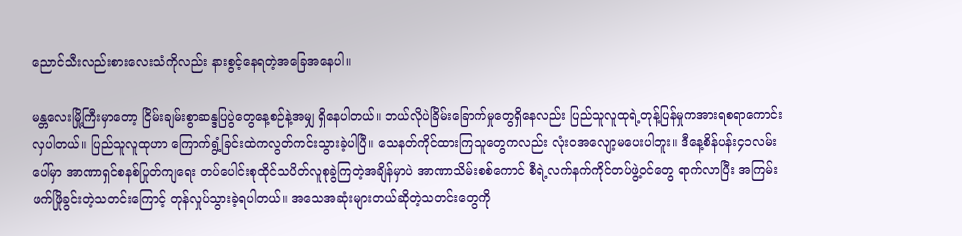ညောင်သီးလည်းစားလေးသံကိုလည်း နားစွင့်နေရတဲ့အခြေအနေပါ။

မန္တလေးမြို့ကြီးမှာတော့ ငြိမ်းချမ်းစွာဆန္ဒပြပွဲတွေနေ့စဉ်နဲ့အမျှ ရှိနေပါတယ်။ ဘယ်လိုပဲခြိမ်းခြောက်မှုတွေရှိနေလည်း ပြည်သူလူထုရဲ့တုန့်ပြန်မှုကအားရစရာကောင်းလှပါတယ်။ ပြည်သူလူထုဟာ ကြောက်ရွံ့ခြင်းထဲကလွတ်ကင်းသွားခဲ့ပါပြီ။ သေနတ်ကိုင်ထားကြသူတွေကလည်း လုံးဝအလျော့မပေးပါဘူး။ ဒီနေ့စိန်ပန်း၄၁လမ်းပေါ်မှာ အာဏာရှင်စနစ်ပြုတ်ကျရေး တပ်ပေါင်းစုထိုင်သပိတ်လူစုခွဲကြတဲ့အချိန်မှာပဲ အာဏာသိမ်းစစ်ကောင် စီရဲ့လက်နက်ကိုင်တပ်ဖွဲ့ဝင်တွေ ရာက်လာပြီး အကြမ်းဖက်ဖြိုခွင်းတဲ့သတင်းကြောင့် တုန်လှုပ်သွားခဲ့ရပါတယ်။ အသေအဆုံးများတယ်ဆိုတဲ့သတင်းတွေကို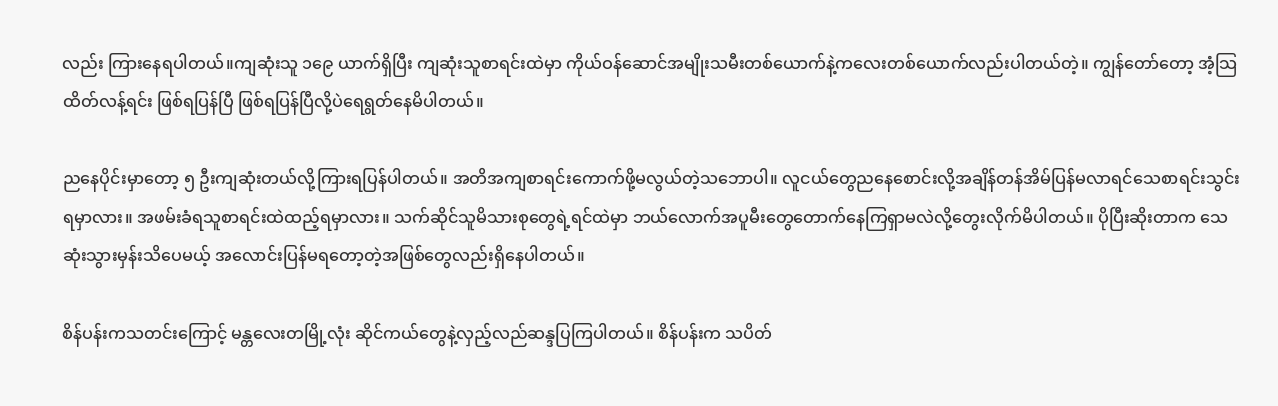လည်း ကြားနေရပါတယ်။ကျဆုံးသူ ၁၉ေ ယာက်ရှိပြီး ကျဆုံးသူစာရင်းထဲမှာ ကိုယ်ဝန်ဆောင်အမျိုးသမီးတစ်ယောက်နဲ့ကလေးတစ်ယောက်လည်းပါတယ်တဲ့။ ကျွန်တော်တော့ အံ့သြထိတ်လန့်ရင်း ဖြစ်ရပြန်ပြီ ဖြစ်ရပြန်ပြီလို့ပဲရေရွတ်နေမိပါတယ်။

ညနေပိုင်းမှာတော့ ၅ ဦးကျဆုံးတယ်လို့ကြားရပြန်ပါတယ်။ အတိအကျစာရင်းကောက်ဖို့မလွယ်တဲ့သဘောပါ။ လူငယ်တွေညနေစောင်းလို့အချိန်တန်အိမ်ပြန်မလာရင်သေစာရင်းသွင်းရမှာလား။ အဖမ်းခံရသူစာရင်းထဲထည့်ရမှာလား။ သက်ဆိုင်သူမိသားစုတွေရဲ့ရင်ထဲမှာ ဘယ်လောက်အပူမီးတွေတောက်နေကြရှာမလဲလို့တွေးလိုက်မိပါတယ်။ ပိုပြီးဆိုးတာက သေဆုံးသွားမှန်းသိပေမယ့် အလောင်းပြန်မရတော့တဲ့အဖြစ်တွေလည်းရှိနေပါတယ်။

စိန်ပန်းကသတင်းကြောင့် မန္တလေးတမြို့လုံး ဆိုင်ကယ်တွေနဲ့လှည့်လည်ဆန္ဒပြကြပါတယ်။ စိန်ပန်းက သပိတ်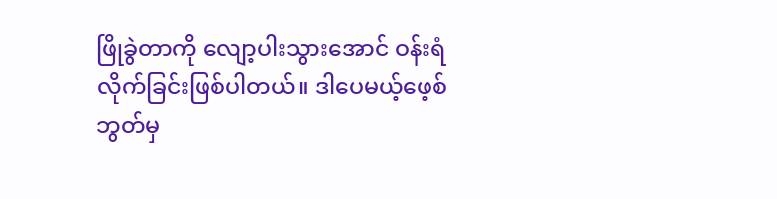ဖြိုခွဲတာကို လျော့ပါးသွားအောင် ဝန်းရံလိုက်ခြင်းဖြစ်ပါတယ်။ ဒါပေမယ့်ဖေ့စ်ဘွတ်မှ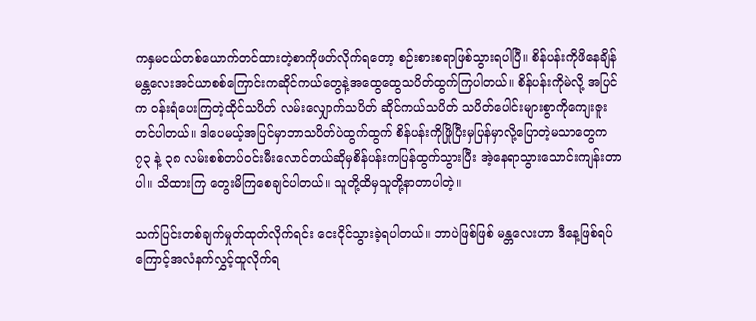ကနှမငယ်တစ်ယောက်တင်ထားတဲ့စာကိုဖတ်လိုက်ရတော့ စဉ်းစားစရာဖြစ်သွားရပါပြီ။ စိန်ပန်းကိုဖိနေချိန်မန္တလေးအင်ယာစစ်ကြောင်းကဆိုင်ကယ်တွေနဲ့အထွေထွေသပိတ်ထွက်ကြပါတယ်။ စိန်ပန်းကိုမဲလို့ အပြင်က ဝန်းရံပေးကြတဲ့ထိုင်သပိတ် လမ်းလျှောက်သပိတ် ဆိုင်ကယ်သပိတ် သပိတ်ပေါင်းများစွာကိုကျေးဇူး တင်ပါတယ်။ ဒါပေမယ့်အပြင်မှာဘာသပိတ်ပဲထွက်ထွက် စိန်ပန်းကိုဖြိုပြီးမှပြန်မှာလို့ပြောတဲ့မသာတွေက ၇၃ နဲ့ ၃၈ လမ်းစစ်တပ်ဝင်းမီးလောင်တယ်ဆိုမှစိန်ပန်းကပြန်ထွက်သွားပြီး အဲ့နေရာသွားသောင်းကျန်းတာပါ။ သိထားကြ တွေးမိကြစေချင်ပါတယ်။ သူတို့ထိမှသူတို့နာတာပါတဲ့။

သက်ပြင်းတစ်ချက်မှုတ်ထုတ်လိုက်ရင်း ငေးငိုင်သွားခဲ့ရပါတယ်။ ဘာပဲဖြစ်ဖြစ် မန္တလေးဟာ ဒီနေ့ဖြစ်ရပ်ကြောင့်အလံနက်လွှင့်ထူလိုက်ရ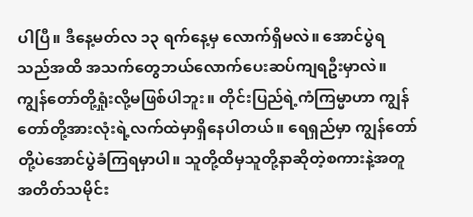ပါပြီ။ ဒီနေ့မတ်လ ၁၃ ရက်နေ့မှ လောက်ရှိမလဲ။ အောင်ပွဲရသည်အထိ အသက်တွေဘယ်လောက်ပေးဆပ်ကျရဦးမှာလဲ။ ကျွန်တော်တို့ရှုံးလို့မဖြစ်ပါဘူး။ တိုင်းပြည်ရဲ့ကံကြမ္မာဟာ ကျွန်တော်တို့အားလုံးရဲ့လက်ထဲမှာရှိနေပါတယ်။ ရေရှည်မှာ ကျွန်တော်တို့ပဲအောင်ပွဲခံကြရမှာပါ။ သူတို့ထိမှသူတို့နာဆိုတဲ့စကားနဲ့အတူ အတိတ်သမိုင်း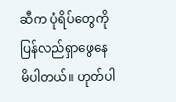ဆီက ပုံရိပ်တွေကိုပြန်လည်ရှာဖွေနေမိပါတယ်။ ဟုတ်ပါ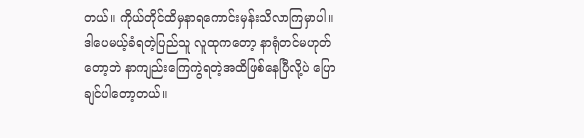တယ်။ ကိုယ်တိုင်ထိမှနာရကောင်းမှန်းသိလာကြမှာပါ။ဒါပေမယ့်ခံရတဲ့ပြည်သူ လူထုကတော့ နာရုံတင်မဟုတ်တော့ဘဲ နာကျည်းကြေကွဲရတဲ့အထိဖြစ်နေပြီလို့ပဲ ပြောချင်ပါတော့တယ်။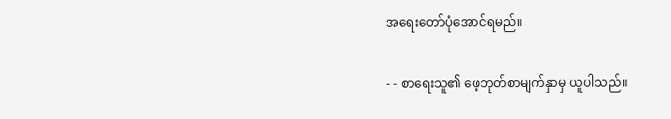အရေးတော်ပုံအောင်ရမည်။

- - စာရေးသူ၏ ဖေ့ဘုတ်စာမျက်နှာမှ ယူပါသည်။